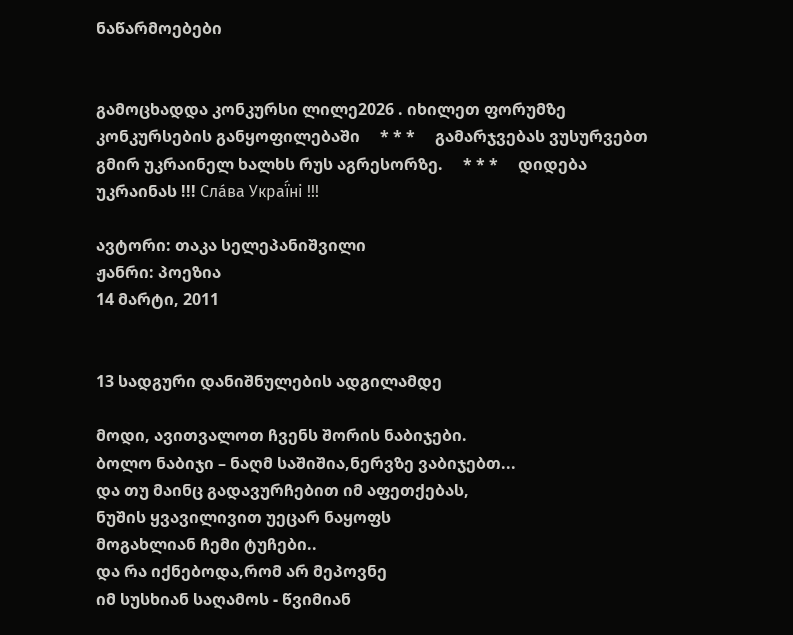ნაწარმოებები


გამოცხადდა კონკურსი ლილე2026 . იხილეთ ფორუმზე კონკურსების განყოფილებაში     * * *     გამარჯვებას ვუსურვებთ გმირ უკრაინელ ხალხს რუს აგრესორზე.     * * *     დიდება უკრაინას !!! Сла́ва Украї́ні !!!

ავტორი: თაკა სელეპანიშვილი
ჟანრი: პოეზია
14 მარტი, 2011


13 სადგური დანიშნულების ადგილამდე

მოდი, ავითვალოთ ჩვენს შორის ნაბიჯები.
ბოლო ნაბიჯი – ნაღმ საშიშია,ნერვზე ვაბიჯებთ...
და თუ მაინც გადავურჩებით იმ აფეთქებას,
ნუშის ყვავილივით უეცარ ნაყოფს
მოგახლიან ჩემი ტუჩები..
და რა იქნებოდა,რომ არ მეპოვნე
იმ სუსხიან საღამოს - წვიმიან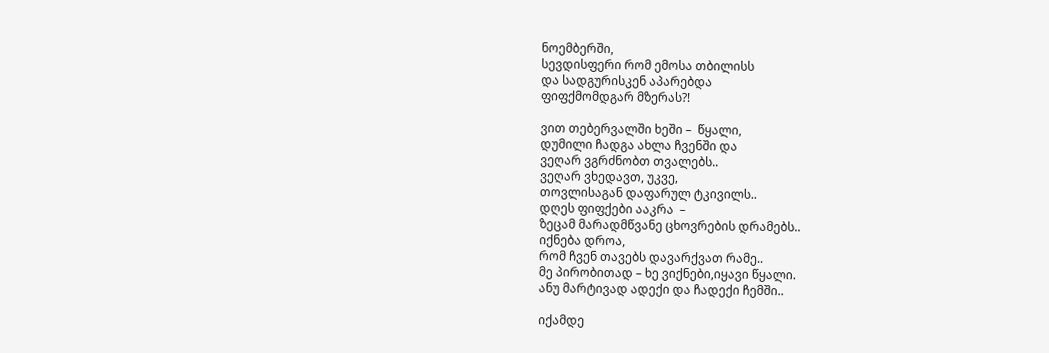ნოემბერში,
სევდისფერი რომ ემოსა თბილისს
და სადგურისკენ აპარებდა
ფიფქმომდგარ მზერას?!

ვით თებერვალში ხეში –  წყალი,
დუმილი ჩადგა ახლა ჩვენში და
ვეღარ ვგრძნობთ თვალებს..
ვეღარ ვხედავთ, უკვე,
თოვლისაგან დაფარულ ტკივილს..
დღეს ფიფქები ააკრა  –
ზეცამ მარადმწვანე ცხოვრების დრამებს..
იქნება დროა,
რომ ჩვენ თავებს დავარქვათ რამე..
მე პირობითად – ხე ვიქნები,იყავი წყალი.
ანუ მარტივად ადექი და ჩადექი ჩემში..

იქამდე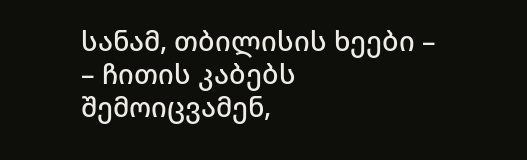სანამ, თბილისის ხეები –
– ჩითის კაბებს შემოიცვამენ,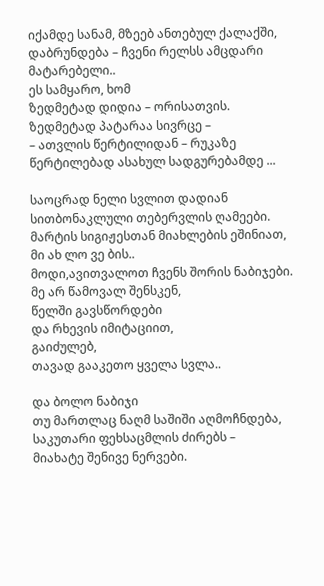იქამდე სანამ, მზეებ ანთებულ ქალაქში,
დაბრუნდება – ჩვენი რელსს ამცდარი
მატარებელი..
ეს სამყარო, ხომ
ზედმეტად დიდია – ორისათვის.
ზედმეტად პატარაა სივრცე –
– ათვლის წერტილიდან – რუკაზე
წერტილებად ასახულ სადგურებამდე ...

საოცრად ნელი სვლით დადიან
სითბონაკლული თებერვლის ღამეები.
მარტის სიგიჟესთან მიახლების ეშინიათ,
მი ახ ლო ვე ბის..
მოდი,ავითვალოთ ჩვენს შორის ნაბიჯები.
მე არ წამოვალ შენსკენ,
წელში გავსწორდები
და რხევის იმიტაციით,
გაიძულებ,
თავად გააკეთო ყველა სვლა..

და ბოლო ნაბიჯი
თუ მართლაც ნაღმ საშიში აღმოჩნდება,
საკუთარი ფეხსაცმლის ძირებს –
მიახატე შენივე ნერვები.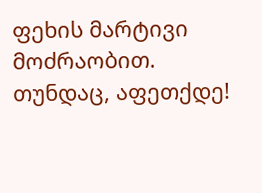ფეხის მარტივი მოძრაობით.
თუნდაც, აფეთქდე!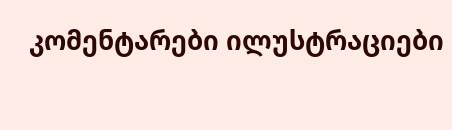კომენტარები ილუსტრაციები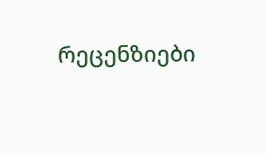რეცენზიები